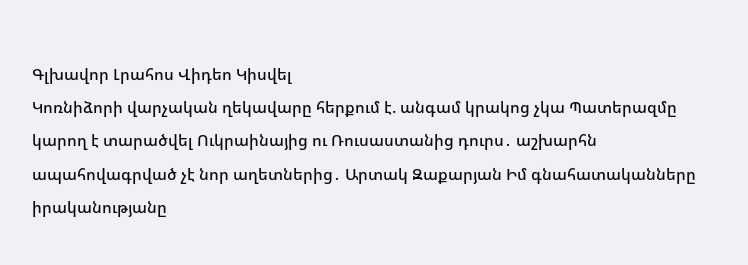Գլխավոր Լրահոս Վիդեո Կիսվել
Կոռնիձորի վարչական ղեկավարը հերքում է. անգամ կրակոց չկա Պատերազմը կարող է տարածվել Ուկրաինայից ու Ռուսաստանից դուրս․ աշխարհն ապահովագրված չէ նոր աղետներից․ Արտակ Զաքարյան Իմ գնահատականները իրականությանը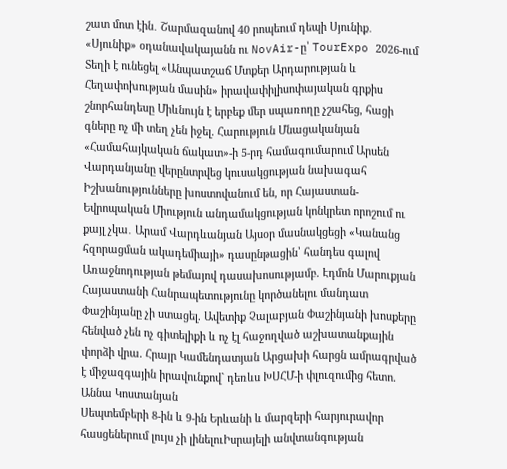շատ մոտ էին․ Շարմազանով 40 րոպեում դեպի Սյունիք․ «Սյունիք» օդանավակայանն ու NovAir-ը՝ TourExpo 2026-ում Տեղի է ունեցել «Անպատշաճ Մտքեր Արդարության և Հեղափոխության մասին» իրավափիլիսոփայական գրքիս շնորհանդեսը Միևնույն է երբեք մեր սպառողը չշահեց, հացի գները ոչ մի տեղ չեն իջել. Հարություն Մնացականյան «Համահայկական ճակատ»-ի 5-րդ համագումարում Արսեն Վարդանյանը վերընտրվեց կուսակցության նախագահ Իշխանությունները խոստովանում են, որ Հայաստան-Եվրոպական Միություն անդամակցության կոնկրետ որոշում ու քայլ չկա․ Արամ Վարդևանյան Այսօր մասնակցեցի «Կանանց հզորացման ակադեմիայի» դասընթացին՝ հանդես գալով Առաջնոդության թեմայով դասախոսությամբ. Էդմոն Մարուքյան Հայաստանի Հանրապետությունը կործանելու մանդատ Փաշինյանը չի ստացել. Ավետիք Չալաբյան Փաշինյանի խոսքերը հենված չեն ոչ գիտելիքի և ոչ էլ հաջողված աշխատանքային փորձի վրա. Հրայր Կամենդատյան Արցախի հարցն ամրագրված է միջազգային իրավունքով` դեռևս ԽՍՀՄ-ի փլուզումից հետո. Աննա Կոստանյան
Սեպտեմբերի 8-ին և 9-ին Երևանի և մարզերի հարյուրավոր հասցեներում լույս չի լինելուԻսրայելի անվտանգության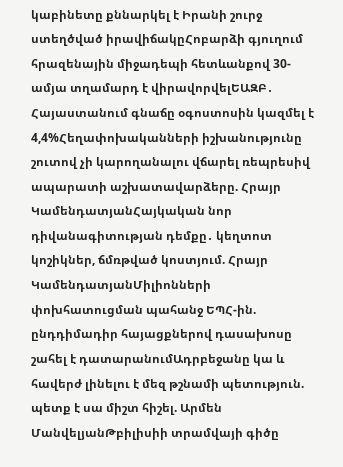կաբինետը քննարկել է Իրանի շուրջ ստեղծված իրավիճակըՀոբարձի գյուղում հրազենային միջադեպի հետևանքով 30-ամյա տղամարդ է վիրավորվելԵԱԶԲ․ Հայաստանում գնաճը օգոստոսին կազմել է 4,4%Հեղափոխականների իշխանությունը շուտով չի կարողանալու վճարել ռեպրեսիվ ապարատի աշխատավարձերը. Հրայր ԿամենդատյանՀայկական նոր դիվանագիտության դեմքը․ կեղտոտ կոշիկներ, ճմռթված կոստյում. Հրայր ԿամենդատյանՄիլիոնների փոխհատուցման պահանջ ԵՊՀ-ին. ընդդիմադիր հայացքներով դասախոսը շահել է դատարանումԱդրբեջանը կա և հավերժ լինելու է մեզ թշնամի պետություն. պետք է սա միշտ հիշել. Արմեն ՄանվելյանԹբիլիսիի տրամվայի գիծը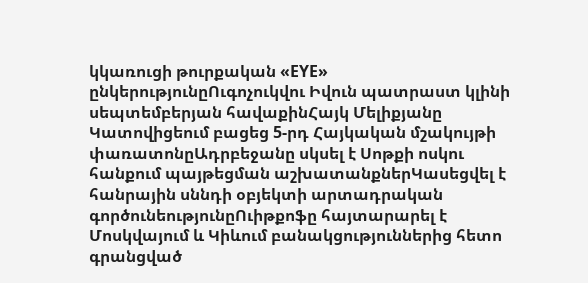կկառուցի թուրքական «EYE» ընկերությունըՈւգոչուկվու Իվուն պատրաստ կլինի սեպտեմբերյան հավաքինՀայկ Մելիքյանը Կատովիցեում բացեց 5-րդ Հայկական մշակույթի փառատոնըԱդրբեջանը սկսել է Սոթքի ոսկու հանքում պայթեցման աշխատանքներԿասեցվել է հանրային սննդի օբյեկտի արտադրական գործունեությունըՈւիթքոֆը հայտարարել է Մոսկվայում և Կիևում բանակցություններից հետո գրանցված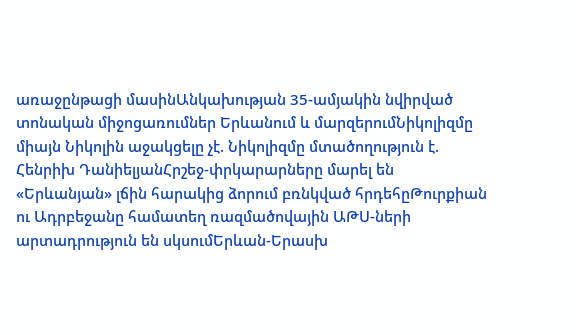առաջընթացի մասինԱնկախության 35-ամյակին նվիրված տոնական միջոցառումներ Երևանում և մարզերումՆիկոլիզմը միայն Նիկոլին աջակցելը չէ. Նիկոլիզմը մտածողություն է. Հենրիխ ԴանիելյանՀրշեջ-փրկարարները մարել են «Երևանյան» լճին հարակից ձորում բռնկված հրդեհըԹուրքիան ու Ադրբեջանը համատեղ ռազմածովային ԱԹՍ-ների արտադրություն են սկսումԵրևան-Երասխ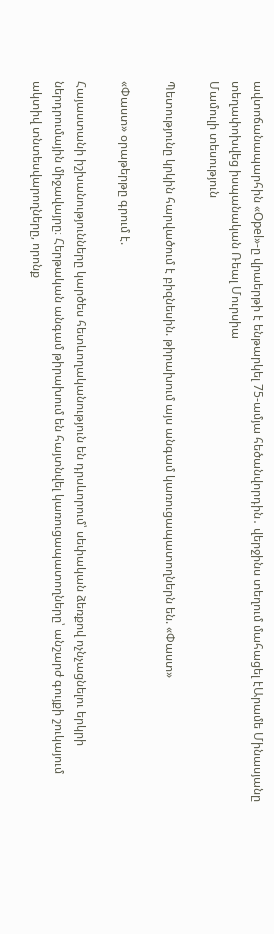ավտոճանապարհին «Opel»-ը վրաերթի է ենթարկել 75-ամյա հեծանվորդին․ վերջինս տեղում մահացել էԱրամե Մինասյանը տեղափոխվեց իսպանական Ռեալ Մուրսիա
Մամուլի տեսություն

Պետությունը կրկին հարվածում է բիզնեսին. թիրախում այս անգամ կառուցապատողներն են. «Փաստ»

«Փաստ» օրաթերթը գրում է.

Հայաստանի իշխանությունները կարծես հետևողականություն են դրսևորում՝ սեփական ձեռքով ոչնչացնելու երկրի ներդրումային միջավայրը։ Հերթական անգամ թիրախում են հայտնվել կառուցապատողները՝ անշարժ գույքի շուկայում ակտիվ տնտեսվարողները, որոնք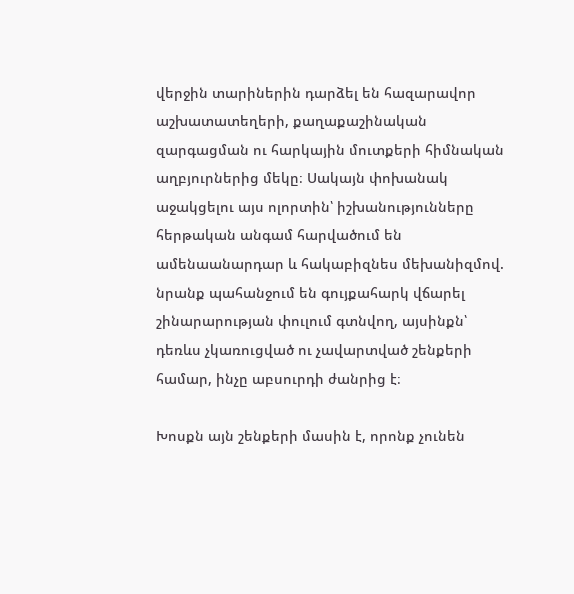վերջին տարիներին դարձել են հազարավոր աշխատատեղերի, քաղաքաշինական զարգացման ու հարկային մուտքերի հիմնական աղբյուրներից մեկը։ Սակայն փոխանակ աջակցելու այս ոլորտին՝ իշխանությունները հերթական անգամ հարվածում են ամենաանարդար և հակաբիզնես մեխանիզմով. նրանք պահանջում են գույքահարկ վճարել շինարարության փուլում գտնվող, այսինքն՝ դեռևս չկառուցված ու չավարտված շենքերի համար, ինչը աբսուրդի ժանրից է։

Խոսքն այն շենքերի մասին է, որոնք չունեն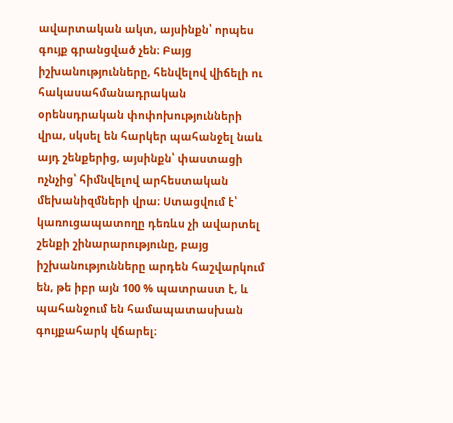ավարտական ակտ, այսինքն՝ որպես գույք գրանցված չեն։ Բայց իշխանությունները, հենվելով վիճելի ու հակասահմանադրական օրենսդրական փոփոխությունների վրա, սկսել են հարկեր պահանջել նաև այդ շենքերից, այսինքն՝ փաստացի ոչնչից՝ հիմնվելով արհեստական մեխանիզմների վրա։ Ստացվում է՝ կառուցապատողը դեռևս չի ավարտել շենքի շինարարությունը, բայց իշխանությունները արդեն հաշվարկում են, թե իբր այն 100 % պատրաստ է, և պահանջում են համապատասխան գույքահարկ վճարել։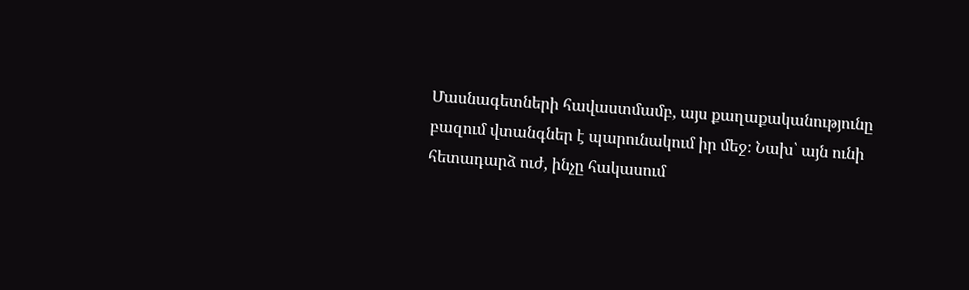Մասնագետների հավաստմամբ, այս քաղաքականությունը բազում վտանգներ է պարունակում իր մեջ։ Նախ՝ այն ունի հետադարձ ուժ, ինչը հակասում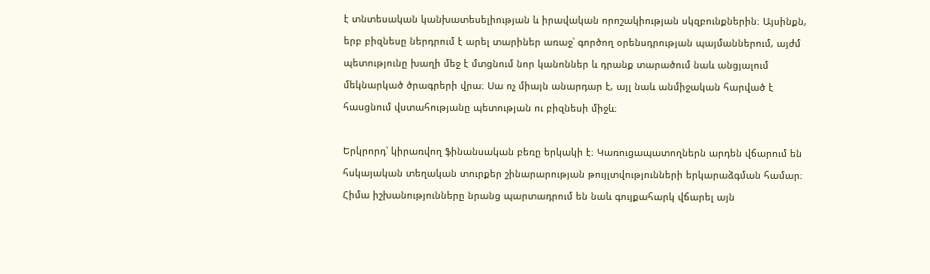է տնտեսական կանխատեսելիության և իրավական որոշակիության սկզբունքներին։ Այսինքն, երբ բիզնեսը ներդրում է արել տարիներ առաջ՝ գործող օրենսդրության պայմաններում, այժմ պետությունը խաղի մեջ է մտցնում նոր կանոններ և դրանք տարածում նաև անցյալում մեկնարկած ծրագրերի վրա։ Սա ոչ միայն անարդար է, այլ նաև անմիջական հարված է հասցնում վստահությանը պետության ու բիզնեսի միջև։

Երկրորդ՝ կիրառվող ֆինանսական բեռը երկակի է։ Կառուցապատողներն արդեն վճարում են հսկայական տեղական տուրքեր շինարարության թույլտվությունների երկարաձգման համար։ Հիմա իշխանությունները նրանց պարտադրում են նաև գույքահարկ վճարել այն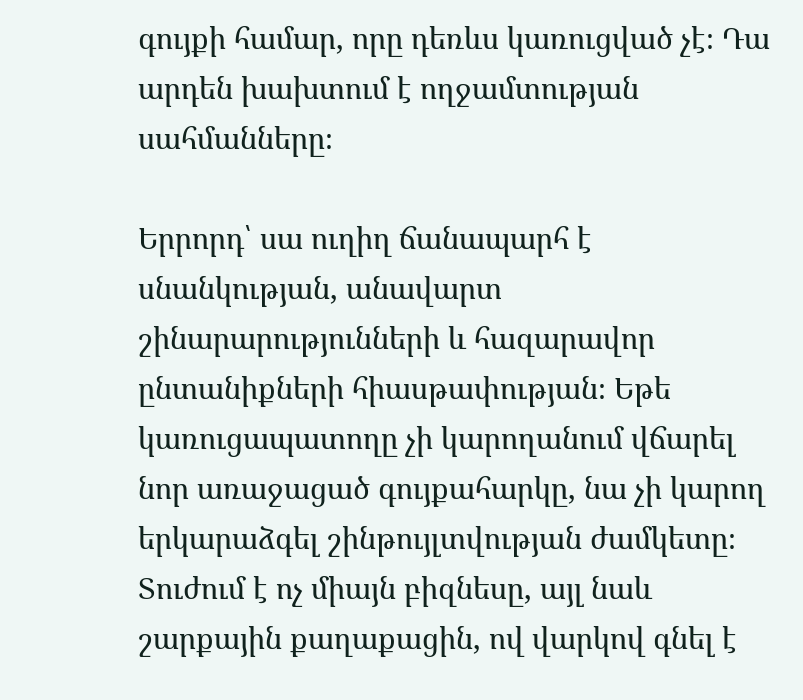գույքի համար, որը դեռևս կառուցված չէ։ Դա արդեն խախտում է ողջամտության սահմանները։

Երրորդ՝ սա ուղիղ ճանապարհ է սնանկության, անավարտ շինարարությունների և հազարավոր ընտանիքների հիասթափության։ Եթե կառուցապատողը չի կարողանում վճարել նոր առաջացած գույքահարկը, նա չի կարող երկարաձգել շինթույլտվության ժամկետը։ Տուժում է ոչ միայն բիզնեսը, այլ նաև շարքային քաղաքացին, ով վարկով գնել է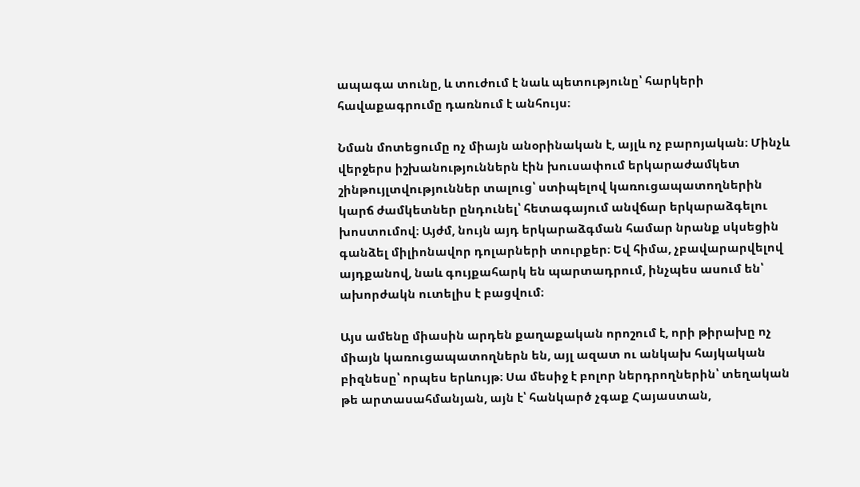ապագա տունը, և տուժում է նաև պետությունը՝ հարկերի հավաքագրումը դառնում է անհույս։

Նման մոտեցումը ոչ միայն անօրինական է, այլև ոչ բարոյական։ Մինչև վերջերս իշխանություններն էին խուսափում երկարաժամկետ շինթույլտվություններ տալուց՝ ստիպելով կառուցապատողներին կարճ ժամկետներ ընդունել՝ հետագայում անվճար երկարաձգելու խոստումով։ Այժմ, նույն այդ երկարաձգման համար նրանք սկսեցին գանձել միլիոնավոր դոլարների տուրքեր։ Եվ հիմա, չբավարարվելով այդքանով, նաև գույքահարկ են պարտադրում, ինչպես ասում են՝ ախորժակն ուտելիս է բացվում։

Այս ամենը միասին արդեն քաղաքական որոշում է, որի թիրախը ոչ միայն կառուցապատողներն են, այլ ազատ ու անկախ հայկական բիզնեսը՝ որպես երևույթ։ Սա մեսիջ է բոլոր ներդրողներին՝ տեղական թե արտասահմանյան, այն է՝ հանկարծ չգաք Հայաստան,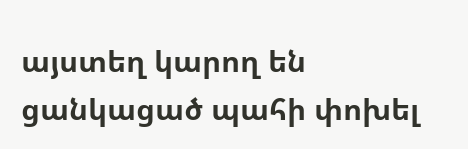այստեղ կարող են ցանկացած պահի փոխել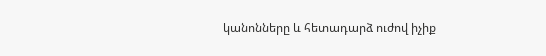կանոնները և հետադարձ ուժով իչիք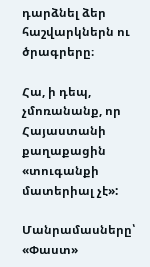դարձնել ձեր հաշվարկներն ու ծրագրերը։

Հա, ի դեպ, չմոռանանք, որ Հայաստանի քաղաքացին «տուգանքի մատերիալ չէ»:

Մանրամասները՝ «Փաստ»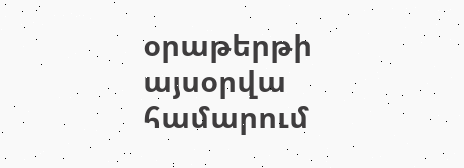օրաթերթի այսօրվա համարում